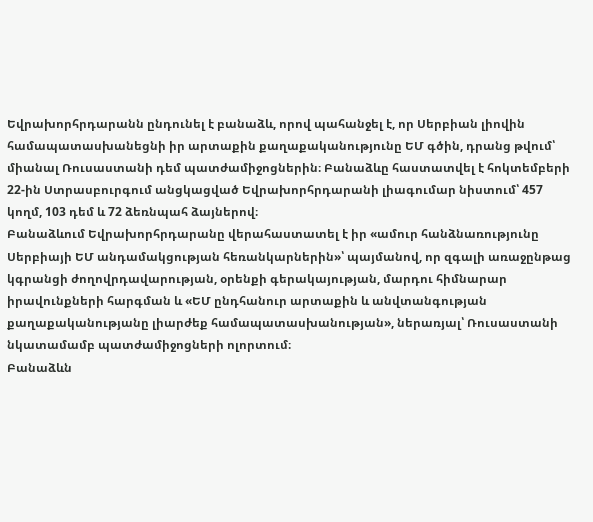Եվրախորհրդարանն ընդունել է բանաձև, որով պահանջել է, որ Սերբիան լիովին համապատասխանեցնի իր արտաքին քաղաքականությունը ԵՄ գծին, դրանց թվում՝ միանալ Ռուսաստանի դեմ պատժամիջոցներին։ Բանաձևը հաստատվել է հոկտեմբերի 22-ին Ստրասբուրգում անցկացված Եվրախորհրդարանի լիագումար նիստում՝ 457 կողմ, 103 դեմ և 72 ձեռնպահ ձայներով։
Բանաձևում Եվրախորհրդարանը վերահաստատել է իր «ամուր հանձնառությունը Սերբիայի ԵՄ անդամակցության հեռանկարներին»՝ պայմանով, որ զգալի առաջընթաց կգրանցի ժողովրդավարության, օրենքի գերակայության, մարդու հիմնարար իրավունքների հարգման և «ԵՄ ընդհանուր արտաքին և անվտանգության քաղաքականությանը լիարժեք համապատասխանության», ներառյալ՝ Ռուսաստանի նկատամամբ պատժամիջոցների ոլորտում։
Բանաձևն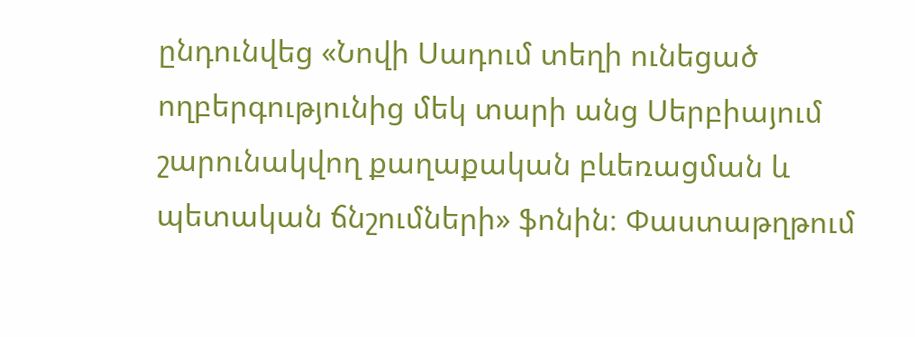ընդունվեց «Նովի Սադում տեղի ունեցած ողբերգությունից մեկ տարի անց Սերբիայում շարունակվող քաղաքական բևեռացման և պետական ճնշումների» ֆոնին։ Փաստաթղթում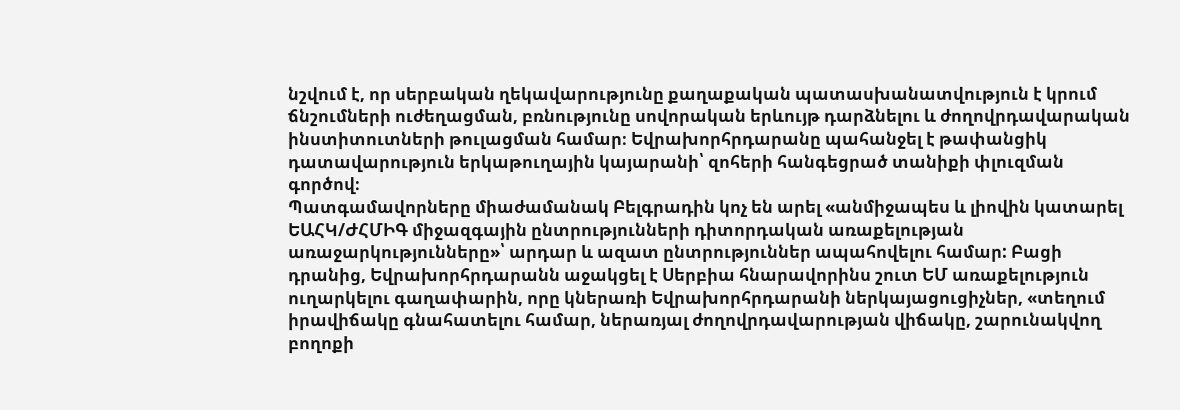նշվում է, որ սերբական ղեկավարությունը քաղաքական պատասխանատվություն է կրում ճնշումների ուժեղացման, բռնությունը սովորական երևույթ դարձնելու և ժողովրդավարական ինստիտուտների թուլացման համար։ Եվրախորհրդարանը պահանջել է թափանցիկ դատավարություն երկաթուղային կայարանի՝ զոհերի հանգեցրած տանիքի փլուզման գործով։
Պատգամավորները միաժամանակ Բելգրադին կոչ են արել «անմիջապես և լիովին կատարել ԵԱՀԿ/ԺՀՄԻԳ միջազգային ընտրությունների դիտորդական առաքելության առաջարկությունները»՝ արդար և ազատ ընտրություններ ապահովելու համար: Բացի դրանից, Եվրախորհրդարանն աջակցել է Սերբիա հնարավորինս շուտ ԵՄ առաքելություն ուղարկելու գաղափարին, որը կներառի Եվրախորհրդարանի ներկայացուցիչներ, «տեղում իրավիճակը գնահատելու համար, ներառյալ ժողովրդավարության վիճակը, շարունակվող բողոքի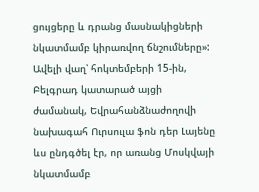ցույցերը և դրանց մասնակիցների նկատմամբ կիրառվող ճնշումները»:
Ավելի վաղ՝ հոկտեմբերի 15-ին, Բելգրադ կատարած այցի ժամանակ, Եվրահանձնաժողովի նախագահ Ուրսուլա ֆոն դեր Լայենը ևս ընդգծել էր, որ առանց Մոսկվայի նկատմամբ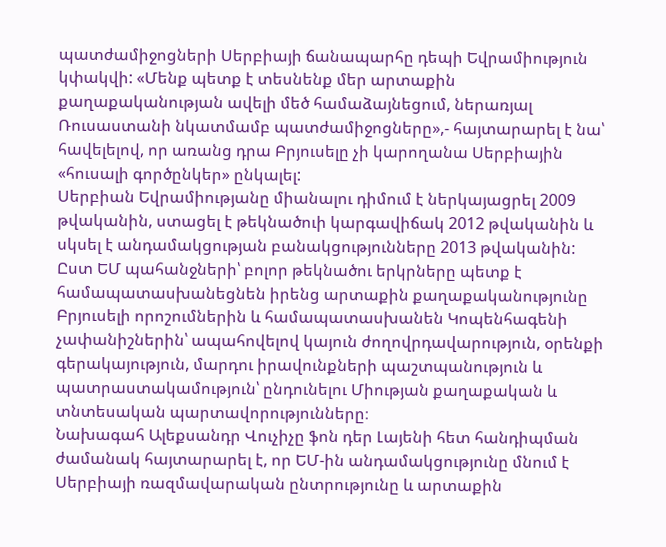պատժամիջոցների Սերբիայի ճանապարհը դեպի Եվրամիություն կփակվի: «Մենք պետք է տեսնենք մեր արտաքին քաղաքականության ավելի մեծ համաձայնեցում, ներառյալ Ռուսաստանի նկատմամբ պատժամիջոցները»,- հայտարարել է նա՝ հավելելով, որ առանց դրա Բրյուսելը չի կարողանա Սերբիային «հուսալի գործընկեր» ընկալել:
Սերբիան Եվրամիությանը միանալու դիմում է ներկայացրել 2009 թվականին, ստացել է թեկնածուի կարգավիճակ 2012 թվականին և սկսել է անդամակցության բանակցությունները 2013 թվականին: Ըստ ԵՄ պահանջների՝ բոլոր թեկնածու երկրները պետք է համապատասխանեցնեն իրենց արտաքին քաղաքականությունը Բրյուսելի որոշումներին և համապատասխանեն Կոպենհագենի չափանիշներին՝ ապահովելով կայուն ժողովրդավարություն, օրենքի գերակայություն, մարդու իրավունքների պաշտպանություն և պատրաստակամություն՝ ընդունելու Միության քաղաքական և տնտեսական պարտավորությունները։
Նախագահ Ալեքսանդր Վուչիչը ֆոն դեր Լայենի հետ հանդիպման ժամանակ հայտարարել է, որ ԵՄ-ին անդամակցությունը մնում է Սերբիայի ռազմավարական ընտրությունը և արտաքին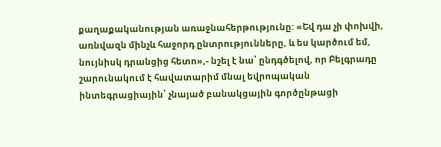քաղաքականության առաջնահերթությունը: «Եվ դա չի փոխվի, առնվազն մինչև հաջորդ ընտրությունները, և ես կարծում եմ, նույնիսկ դրանցից հետո»,- նշել է նա՝ ընդգծելով, որ Բելգրադը շարունակում է հավատարիմ մնալ եվրոպական ինտեգրացիային՝ չնայած բանակցային գործընթացի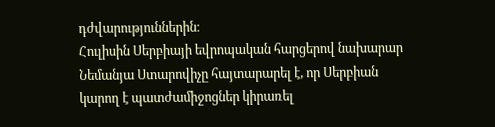դժվարություններին։
Հուլիսին Սերբիայի եվրոպական հարցերով նախարար Նեմանյա Ստարովիչը հայտարարել է, որ Սերբիան կարող է պատժամիջոցներ կիրառել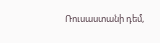Ռուսաստանի դեմ,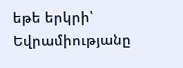եթե երկրի՝ Եվրամիությանը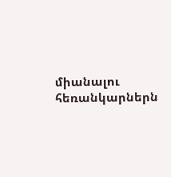միանալու հեռանկարներն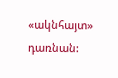«ակնհայտ» դառնան: